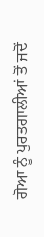ਗੋਆ ਨੂੰ ਪੁਰਤਗਾਲੀਆਂ ਤੋਂ ਜਦੋਂ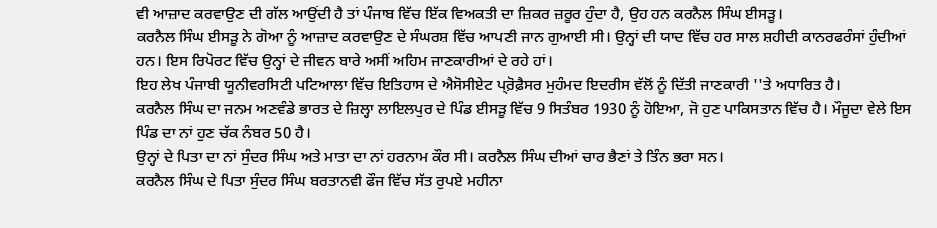ਵੀ ਆਜ਼ਾਦ ਕਰਵਾਉਣ ਦੀ ਗੱਲ ਆਉਂਦੀ ਹੈ ਤਾਂ ਪੰਜਾਬ ਵਿੱਚ ਇੱਕ ਵਿਅਕਤੀ ਦਾ ਜ਼ਿਕਰ ਜ਼ਰੂਰ ਹੁੰਦਾ ਹੈ, ਉਹ ਹਨ ਕਰਨੈਲ ਸਿੰਘ ਈਸੜੂ।
ਕਰਨੈਲ ਸਿੰਘ ਈਸੜੂ ਨੇ ਗੋਆ ਨੂੰ ਆਜ਼ਾਦ ਕਰਵਾਉਣ ਦੇ ਸੰਘਰਸ਼ ਵਿੱਚ ਆਪਣੀ ਜਾਨ ਗੁਆਈ ਸੀ। ਉਨ੍ਹਾਂ ਦੀ ਯਾਦ ਵਿੱਚ ਹਰ ਸਾਲ ਸ਼ਹੀਦੀ ਕਾਨਰਫਰੰਸਾਂ ਹੁੰਦੀਆਂ ਹਨ। ਇਸ ਰਿਪੋਰਟ ਵਿੱਚ ਉਨ੍ਹਾਂ ਦੇ ਜੀਵਨ ਬਾਰੇ ਅਸੀਂ ਅਹਿਮ ਜਾਣਕਾਰੀਆਂ ਦੇ ਰਹੇ ਹਾਂ।
ਇਹ ਲੇਖ ਪੰਜਾਬੀ ਯੂਨੀਵਰਸਿਟੀ ਪਟਿਆਲਾ ਵਿੱਚ ਇਤਿਹਾਸ ਦੇ ਐਸੋਸੀਏਟ ਪ੍ਰ਼ੋਫ਼ੈਸਰ ਮੁਹੰਮਦ ਇਦਰੀਸ ਵੱਲੋਂ ਨੂੰ ਦਿੱਤੀ ਜਾਣਕਾਰੀ ''ਤੇ ਅਧਾਰਿਤ ਹੈ।
ਕਰਨੈਲ ਸਿੰਘ ਦਾ ਜਨਮ ਅਣਵੰਡੇ ਭਾਰਤ ਦੇ ਜ਼ਿਲ੍ਹਾ ਲਾਇਲਪੁਰ ਦੇ ਪਿੰਡ ਈਸੜੂ ਵਿੱਚ 9 ਸਿਤੰਬਰ 1930 ਨੂੰ ਹੋਇਆ, ਜੋ ਹੁਣ ਪਾਕਿਸਤਾਨ ਵਿੱਚ ਹੈ। ਮੌਜੂਦਾ ਵੇਲੇ ਇਸ ਪਿੰਡ ਦਾ ਨਾਂ ਹੁਣ ਚੱਕ ਨੰਬਰ 50 ਹੈ।
ਉਨ੍ਹਾਂ ਦੇ ਪਿਤਾ ਦਾ ਨਾਂ ਸੁੰਦਰ ਸਿੰਘ ਅਤੇ ਮਾਤਾ ਦਾ ਨਾਂ ਹਰਨਾਮ ਕੌਰ ਸੀ। ਕਰਨੈਲ ਸਿੰਘ ਦੀਆਂ ਚਾਰ ਭੈਣਾਂ ਤੇ ਤਿੰਨ ਭਰਾ ਸਨ।
ਕਰਨੈਲ ਸਿੰਘ ਦੇ ਪਿਤਾ ਸੁੰਦਰ ਸਿੰਘ ਬਰਤਾਨਵੀ ਫੌਜ ਵਿੱਚ ਸੱਤ ਰੁਪਏ ਮਹੀਨਾ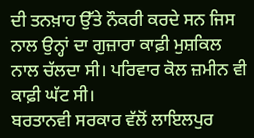ਦੀ ਤਨਖ਼ਾਹ ਉੱਤੇ ਨੌਕਰੀ ਕਰਦੇ ਸਨ ਜਿਸ ਨਾਲ ਉਨ੍ਹਾਂ ਦਾ ਗੁਜ਼ਾਰਾ ਕਾਫ਼ੀ ਮੁਸ਼ਕਿਲ ਨਾਲ ਚੱਲਦਾ ਸੀ। ਪਰਿਵਾਰ ਕੋਲ ਜ਼ਮੀਨ ਵੀ ਕਾਫ਼ੀ ਘੱਟ ਸੀ।
ਬਰਤਾਨਵੀ ਸਰਕਾਰ ਵੱਲੋਂ ਲਾਇਲਪੁਰ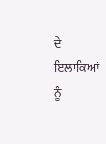ਦੇ ਇਲਾਕਿਆਂ ਨੂੰ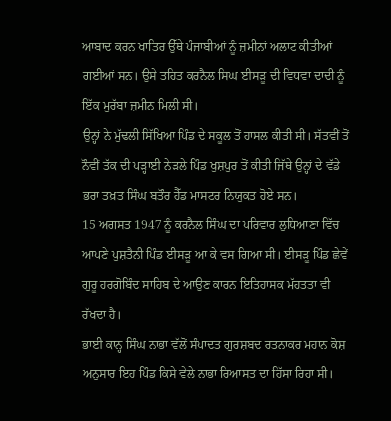ਆਬਾਦ ਕਰਨ ਖਾਤਿਰ ਉੱਥੇ ਪੰਜਾਬੀਆਂ ਨੂੰ ਜ਼ਮੀਨਾਂ ਅਲਾਟ ਕੀਤੀਆਂ ਗਈਆਂ ਸਨ। ਉਸੇ ਤਹਿਤ ਕਰਨੈਲ ਸਿਘ ਈਸੜੂ ਦੀ ਵਿਧਵਾ ਦਾਦੀ ਨੂੰ ਇੱਕ ਮੁਰੱਬਾ ਜ਼ਮੀਨ ਮਿਲੀ ਸੀ।
ਉਨ੍ਹਾਂ ਨੇ ਮੁੱਢਲੀ ਸਿੱਖਿਆ ਪਿੰਡ ਦੇ ਸਕੂਲ ਤੋਂ ਹਾਸਲ ਕੀਤੀ ਸੀ। ਸੱਤਵੀਂ ਤੋਂ ਨੌਵੀਂ ਤੱਕ ਦੀ ਪੜ੍ਹਾਈ ਨੇੜਲੇ ਪਿੰਡ ਖੁਸ਼ਪੁਰ ਤੋਂ ਕੀਤੀ ਜਿੱਥੇ ਉਨ੍ਹਾਂ ਦੇ ਵੱਡੇ ਭਰਾ ਤਖ਼ਤ ਸਿੰਘ ਬਤੌਰ ਹੈੱਡ ਮਾਸਟਰ ਨਿਯੁਕਤ ਹੋਏ ਸਨ।
15 ਅਗਸਤ 1947 ਨੂੰ ਕਰਨੈਲ ਸਿੰਘ ਦਾ ਪਰਿਵਾਰ ਲੁਧਿਆਣਾ ਵਿੱਚ ਆਪਣੇ ਪੁਸ਼ਤੈਨੀ ਪਿੰਡ ਈਸੜੂ ਆ ਕੇ ਵਸ ਗਿਆ ਸੀ। ਈਸੜੂ ਪਿੰਡ ਛੇਵੇਂ ਗੁਰੂ ਹਰਗੋਬਿੰਦ ਸਾਹਿਬ ਦੇ ਆਉਣ ਕਾਰਨ ਇਤਿਹਾਸਕ ਮੱਹਤਤਾ ਵੀ ਰੱਖਦਾ ਹੈ।
ਭਾਈ ਕਾਨ੍ਹ ਸਿੰਘ ਨਾਭਾ ਵੱਲੋਂ ਸੰਪਾਦਤ ਗੁਰਸ਼ਬਦ ਰਤਨਾਕਰ ਮਹਾਨ ਕੋਸ਼ ਅਨੁਸਾਰ ਇਹ ਪਿੰਡ ਕਿਸੇ ਵੇਲੇ ਨਾਭਾ ਰਿਆਸਤ ਦਾ ਹਿੱਸਾ ਰਿਹਾ ਸੀ।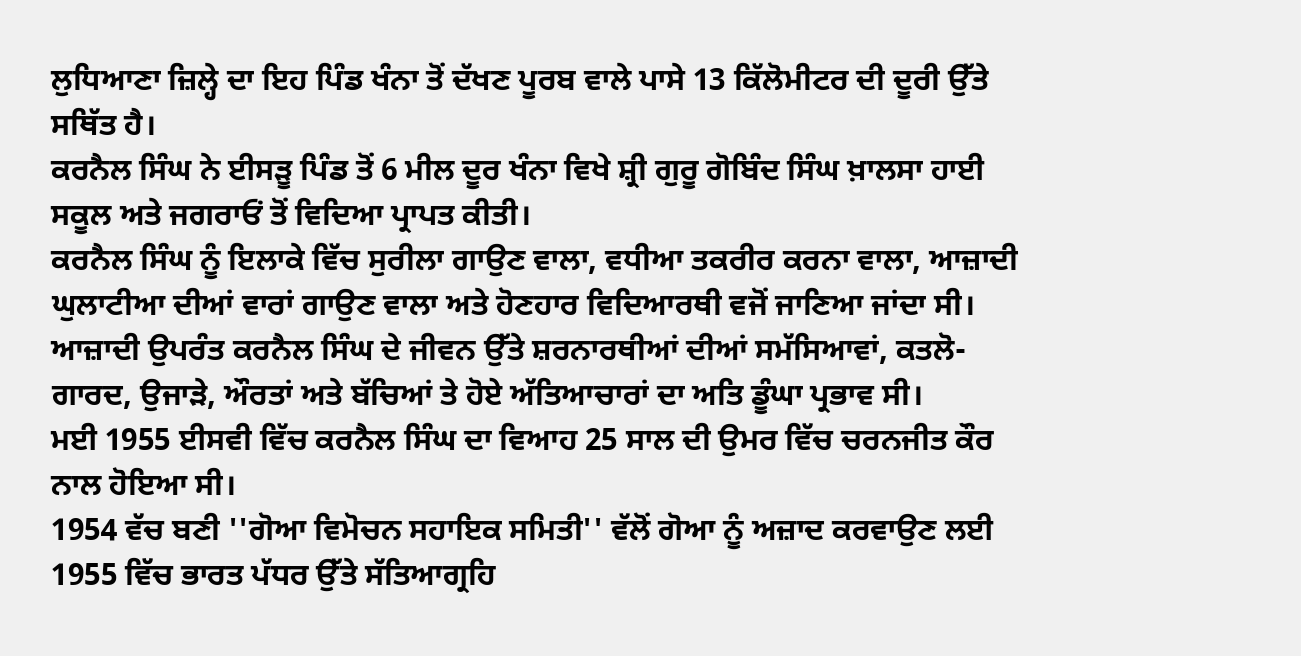ਲੁਧਿਆਣਾ ਜ਼ਿਲ੍ਹੇ ਦਾ ਇਹ ਪਿੰਡ ਖੰਨਾ ਤੋਂ ਦੱਖਣ ਪੂਰਬ ਵਾਲੇ ਪਾਸੇ 13 ਕਿੱਲੋਮੀਟਰ ਦੀ ਦੂਰੀ ਉੱਤੇ ਸਥਿੱਤ ਹੈ।
ਕਰਨੈਲ ਸਿੰਘ ਨੇ ਈਸੜੂ ਪਿੰਡ ਤੋਂ 6 ਮੀਲ ਦੂਰ ਖੰਨਾ ਵਿਖੇ ਸ਼੍ਰੀ ਗੁਰੂ ਗੋਬਿੰਦ ਸਿੰਘ ਖ਼ਾਲਸਾ ਹਾਈ ਸਕੂਲ ਅਤੇ ਜਗਰਾਓਂ ਤੋਂ ਵਿਦਿਆ ਪ੍ਰਾਪਤ ਕੀਤੀ।
ਕਰਨੈਲ ਸਿੰਘ ਨੂੰ ਇਲਾਕੇ ਵਿੱਚ ਸੁਰੀਲਾ ਗਾਉਣ ਵਾਲਾ, ਵਧੀਆ ਤਕਰੀਰ ਕਰਨਾ ਵਾਲਾ, ਆਜ਼ਾਦੀ ਘੁਲਾਟੀਆ ਦੀਆਂ ਵਾਰਾਂ ਗਾਉਣ ਵਾਲਾ ਅਤੇ ਹੋਣਹਾਰ ਵਿਦਿਆਰਥੀ ਵਜੋਂ ਜਾਣਿਆ ਜਾਂਦਾ ਸੀ।
ਆਜ਼ਾਦੀ ਉਪਰੰਤ ਕਰਨੈਲ ਸਿੰਘ ਦੇ ਜੀਵਨ ਉੱਤੇ ਸ਼ਰਨਾਰਥੀਆਂ ਦੀਆਂ ਸਮੱਸਿਆਵਾਂ, ਕਤਲੋ-ਗਾਰਦ, ਉਜਾੜੇ, ਔਰਤਾਂ ਅਤੇ ਬੱਚਿਆਂ ਤੇ ਹੋਏ ਅੱਤਿਆਚਾਰਾਂ ਦਾ ਅਤਿ ਡੂੰਘਾ ਪ੍ਰਭਾਵ ਸੀ।
ਮਈ 1955 ਈਸਵੀ ਵਿੱਚ ਕਰਨੈਲ ਸਿੰਘ ਦਾ ਵਿਆਹ 25 ਸਾਲ ਦੀ ਉਮਰ ਵਿੱਚ ਚਰਨਜੀਤ ਕੌਰ ਨਾਲ ਹੋਇਆ ਸੀ।
1954 ਵੱਚ ਬਣੀ ''ਗੋਆ ਵਿਮੋਚਨ ਸਹਾਇਕ ਸਮਿਤੀ'' ਵੱਲੋਂ ਗੋਆ ਨੂੰ ਅਜ਼ਾਦ ਕਰਵਾਉਣ ਲਈ 1955 ਵਿੱਚ ਭਾਰਤ ਪੱਧਰ ਉੱਤੇ ਸੱਤਿਆਗ੍ਰਹਿ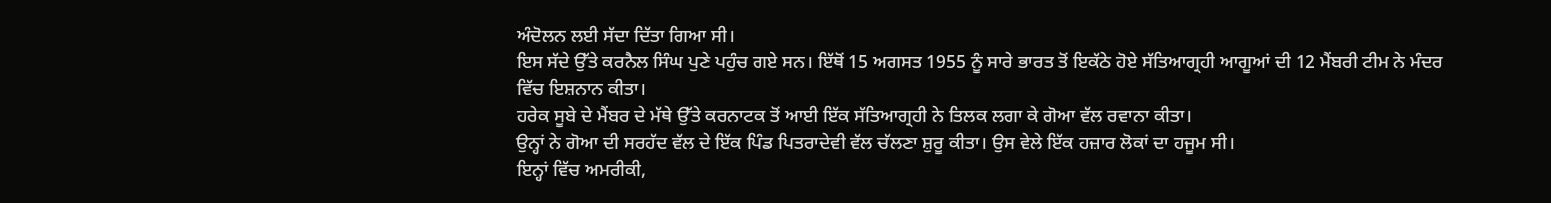ਅੰਦੋਲਨ ਲਈ ਸੱਦਾ ਦਿੱਤਾ ਗਿਆ ਸੀ।
ਇਸ ਸੱਦੇ ਉੱਤੇ ਕਰਨੈਲ ਸਿੰਘ ਪੁਣੇ ਪਹੁੰਚ ਗਏ ਸਨ। ਇੱਥੋਂ 15 ਅਗਸਤ 1955 ਨੂੰ ਸਾਰੇ ਭਾਰਤ ਤੋਂ ਇਕੱਠੇ ਹੋਏ ਸੱਤਿਆਗ੍ਰਹੀ ਆਗੂਆਂ ਦੀ 12 ਮੈਂਬਰੀ ਟੀਮ ਨੇ ਮੰਦਰ ਵਿੱਚ ਇਸ਼ਨਾਨ ਕੀਤਾ।
ਹਰੇਕ ਸੂਬੇ ਦੇ ਮੈਂਬਰ ਦੇ ਮੱਥੇ ਉੱਤੇ ਕਰਨਾਟਕ ਤੋਂ ਆਈ ਇੱਕ ਸੱਤਿਆਗ੍ਰਹੀ ਨੇ ਤਿਲਕ ਲਗਾ ਕੇ ਗੋਆ ਵੱਲ ਰਵਾਨਾ ਕੀਤਾ।
ਉਨ੍ਹਾਂ ਨੇ ਗੋਆ ਦੀ ਸਰਹੱਦ ਵੱਲ ਦੇ ਇੱਕ ਪਿੰਡ ਪਿਤਰਾਦੇਵੀ ਵੱਲ ਚੱਲਣਾ ਸ਼ੁਰੂ ਕੀਤਾ। ਉਸ ਵੇਲੇ ਇੱਕ ਹਜ਼ਾਰ ਲੋਕਾਂ ਦਾ ਹਜੂਮ ਸੀ।
ਇਨ੍ਹਾਂ ਵਿੱਚ ਅਮਰੀਕੀ,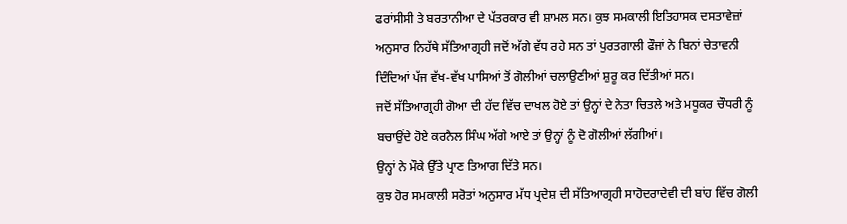ਫਰਾਂਸੀਸੀ ਤੇ ਬਰਤਾਨੀਆ ਦੇ ਪੱਤਰਕਾਰ ਵੀ ਸ਼ਾਮਲ ਸਨ। ਕੁਝ ਸਮਕਾਲੀ ਇਤਿਹਾਸਕ ਦਸਤਾਵੇਜ਼ਾਂ ਅਨੁਸਾਰ ਨਿਹੱਥੇ ਸੱਤਿਆਗ੍ਰਹੀ ਜਦੋਂ ਅੱਗੇ ਵੱਧ ਰਹੇ ਸਨ ਤਾਂ ਪੁਰਤਗਾਲੀ ਫੌਜਾਂ ਨੇ ਬਿਨਾਂ ਚੇਤਾਵਨੀ ਦਿੰਦਿਆਂ ਪੱਜ ਵੱਖ-ਵੱਖ ਪਾਸਿਆਂ ਤੋਂ ਗੋਲੀਆਂ ਚਲਾਉਣੀਆਂ ਸ਼ੁਰੂ ਕਰ ਦਿੱਤੀਆਂ ਸਨ।
ਜਦੋਂ ਸੱਤਿਆਗ੍ਰਹੀ ਗੋਆ ਦੀ ਹੱਦ ਵਿੱਚ ਦਾਖਲ ਹੋਏ ਤਾਂ ਉਨ੍ਹਾਂ ਦੇ ਨੇਤਾ ਚਿਤਲੇ ਅਤੇ ਮਧੂਕਰ ਚੌਧਰੀ ਨੂੰ ਬਚਾਉਂਦੇ ਹੋਏ ਕਰਨੈਲ ਸਿੰਘ ਅੱਗੇ ਆਏ ਤਾਂ ਉਨ੍ਹਾਂ ਨੂੰ ਦੋ ਗੋਲੀਆਂ ਲੱਗੀਆਂ।
ਉਨ੍ਹਾਂ ਨੇ ਮੌਕੇ ਉੱਤੇ ਪ੍ਰਾਣ ਤਿਆਗ ਦਿੱਤੇ ਸਨ।
ਕੁਝ ਹੋਰ ਸਮਕਾਲੀ ਸਰੋਤਾਂ ਅਨੁਸਾਰ ਮੱਧ ਪ੍ਰਦੇਸ਼ ਦੀ ਸੱਤਿਆਗ੍ਰਹੀ ਸਾਹੋਦਰਾਦੇਵੀ ਦੀ ਬਾਂਹ ਵਿੱਚ ਗੋਲੀ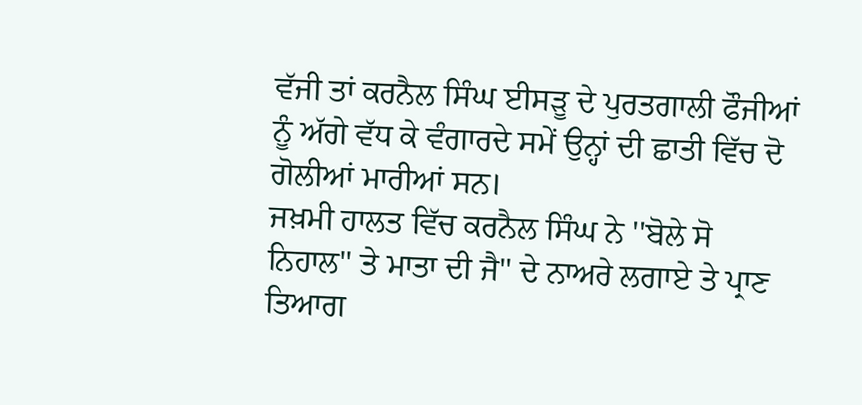ਵੱਜੀ ਤਾਂ ਕਰਨੈਲ ਸਿੰਘ ਈਸੜੂ ਦੇ ਪੁਰਤਗਾਲੀ ਫੌਜੀਆਂ ਨੂੰ ਅੱਗੇ ਵੱਧ ਕੇ ਵੰਗਾਰਦੇ ਸਮੇਂ ਉਨ੍ਹਾਂ ਦੀ ਛਾਤੀ ਵਿੱਚ ਦੋ ਗੋਲੀਆਂ ਮਾਰੀਆਂ ਸਨ।
ਜਖ਼ਮੀ ਹਾਲਤ ਵਿੱਚ ਕਰਨੈਲ ਸਿੰਘ ਨੇ ''ਬੋਲੇ ਸੋ ਨਿਹਾਲ'' ਤੇ ਮਾਤਾ ਦੀ ਜੈ'' ਦੇ ਨਾਅਰੇ ਲਗਾਏ ਤੇ ਪ੍ਰਾਣ ਤਿਆਗ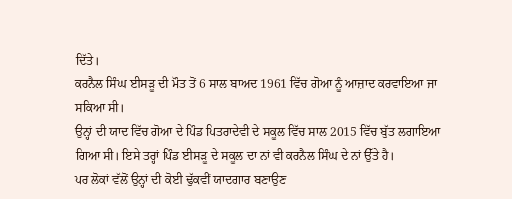ਦਿੱਤੇ।
ਕਰਨੈਲ ਸਿੰਘ ਈਸੜੂ ਦੀ ਮੌਤ ਤੋਂ 6 ਸਾਲ ਬਾਅਦ 1961 ਵਿੱਚ ਗੋਆ ਨੂੰ ਆਜ਼ਾਦ ਕਰਵਾਇਆ ਜਾ ਸਕਿਆ ਸੀ।
ਉਨ੍ਹਾਂ ਦੀ ਯਾਦ ਵਿੱਚ ਗੋਆ ਦੇ ਪਿੰਡ ਪਿਤਰਾਦੇਵੀ ਦੇ ਸਕੂਲ ਵਿੱਚ ਸਾਲ 2015 ਵਿੱਚ ਬੁੱਤ ਲਗਾਇਆ ਗਿਆ ਸੀ। ਇਸੇ ਤਰ੍ਹਾਂ ਪਿੰਡ ਈਸੜੂ ਦੇ ਸਕੂਲ ਦਾ ਨਾਂ ਵੀ ਕਰਨੈਲ ਸਿੰਘ ਦੇ ਨਾਂ ਉੱਤੇ ਹੈ।
ਪਰ ਲੋਕਾਂ ਵੱਲੋਂ ਉਨ੍ਹਾਂ ਦੀ ਕੋਈ ਢੁੱਕਵੀਂ ਯਾਦਗਾਰ ਬਣਾਉਣ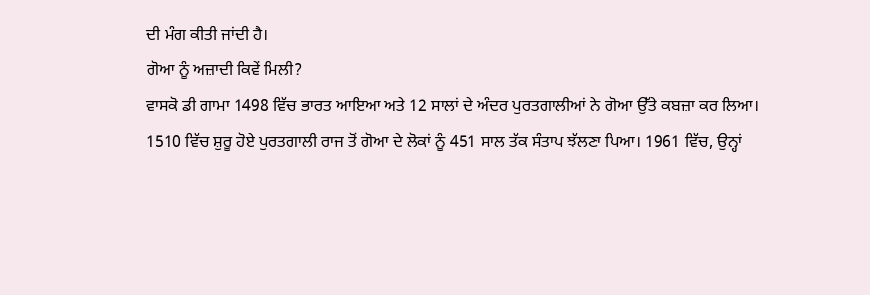ਦੀ ਮੰਗ ਕੀਤੀ ਜਾਂਦੀ ਹੈ।
ਗੋਆ ਨੂੰ ਅਜ਼ਾਦੀ ਕਿਵੇਂ ਮਿਲੀ?
ਵਾਸਕੋ ਡੀ ਗਾਮਾ 1498 ਵਿੱਚ ਭਾਰਤ ਆਇਆ ਅਤੇ 12 ਸਾਲਾਂ ਦੇ ਅੰਦਰ ਪੁਰਤਗਾਲੀਆਂ ਨੇ ਗੋਆ ਉੱਤੇ ਕਬਜ਼ਾ ਕਰ ਲਿਆ।
1510 ਵਿੱਚ ਸ਼ੁਰੂ ਹੋਏ ਪੁਰਤਗਾਲੀ ਰਾਜ ਤੋਂ ਗੋਆ ਦੇ ਲੋਕਾਂ ਨੂੰ 451 ਸਾਲ ਤੱਕ ਸੰਤਾਪ ਝੱਲਣਾ ਪਿਆ। 1961 ਵਿੱਚ, ਉਨ੍ਹਾਂ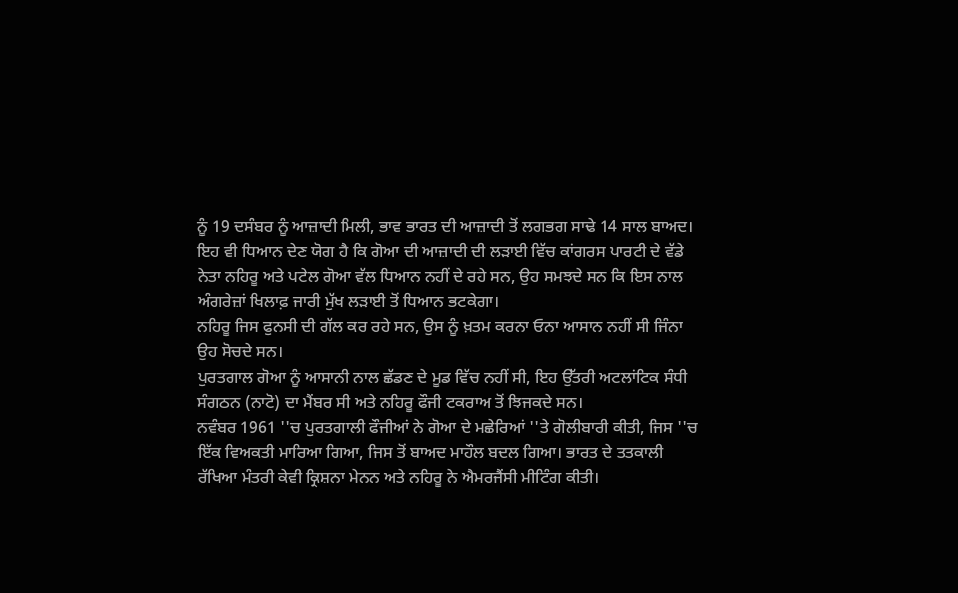ਨੂੰ 19 ਦਸੰਬਰ ਨੂੰ ਆਜ਼ਾਦੀ ਮਿਲੀ, ਭਾਵ ਭਾਰਤ ਦੀ ਆਜ਼ਾਦੀ ਤੋਂ ਲਗਭਗ ਸਾਢੇ 14 ਸਾਲ ਬਾਅਦ।
ਇਹ ਵੀ ਧਿਆਨ ਦੇਣ ਯੋਗ ਹੈ ਕਿ ਗੋਆ ਦੀ ਆਜ਼ਾਦੀ ਦੀ ਲੜਾਈ ਵਿੱਚ ਕਾਂਗਰਸ ਪਾਰਟੀ ਦੇ ਵੱਡੇ ਨੇਤਾ ਨਹਿਰੂ ਅਤੇ ਪਟੇਲ ਗੋਆ ਵੱਲ ਧਿਆਨ ਨਹੀਂ ਦੇ ਰਹੇ ਸਨ, ਉਹ ਸਮਝਦੇ ਸਨ ਕਿ ਇਸ ਨਾਲ ਅੰਗਰੇਜ਼ਾਂ ਖਿਲਾਫ਼ ਜਾਰੀ ਮੁੱਖ ਲੜਾਈ ਤੋਂ ਧਿਆਨ ਭਟਕੇਗਾ।
ਨਹਿਰੂ ਜਿਸ ਫੁਨਸੀ ਦੀ ਗੱਲ ਕਰ ਰਹੇ ਸਨ, ਉਸ ਨੂੰ ਖ਼ਤਮ ਕਰਨਾ ਓਨਾ ਆਸਾਨ ਨਹੀਂ ਸੀ ਜਿੰਨਾ ਉਹ ਸੋਚਦੇ ਸਨ।
ਪੁਰਤਗਾਲ ਗੋਆ ਨੂੰ ਆਸਾਨੀ ਨਾਲ ਛੱਡਣ ਦੇ ਮੂਡ ਵਿੱਚ ਨਹੀਂ ਸੀ, ਇਹ ਉੱਤਰੀ ਅਟਲਾਂਟਿਕ ਸੰਧੀ ਸੰਗਠਨ (ਨਾਟੋ) ਦਾ ਮੈਂਬਰ ਸੀ ਅਤੇ ਨਹਿਰੂ ਫੌਜੀ ਟਕਰਾਅ ਤੋਂ ਝਿਜਕਦੇ ਸਨ।
ਨਵੰਬਰ 1961 ''ਚ ਪੁਰਤਗਾਲੀ ਫੌਜੀਆਂ ਨੇ ਗੋਆ ਦੇ ਮਛੇਰਿਆਂ ''ਤੇ ਗੋਲੀਬਾਰੀ ਕੀਤੀ, ਜਿਸ ''ਚ ਇੱਕ ਵਿਅਕਤੀ ਮਾਰਿਆ ਗਿਆ, ਜਿਸ ਤੋਂ ਬਾਅਦ ਮਾਹੌਲ ਬਦਲ ਗਿਆ। ਭਾਰਤ ਦੇ ਤਤਕਾਲੀ ਰੱਖਿਆ ਮੰਤਰੀ ਕੇਵੀ ਕ੍ਰਿਸ਼ਨਾ ਮੇਨਨ ਅਤੇ ਨਹਿਰੂ ਨੇ ਐਮਰਜੈਂਸੀ ਮੀਟਿੰਗ ਕੀਤੀ।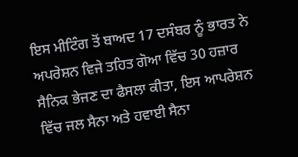ਇਸ ਮੀਟਿੰਗ ਤੋਂ ਬਾਅਦ 17 ਦਸੰਬਰ ਨੂੰ ਭਾਰਤ ਨੇ ਅਪਰੇਸ਼ਨ ਵਿਜੇ ਤਹਿਤ ਗੋਆ ਵਿੱਚ 30 ਹਜ਼ਾਰ ਸੈਨਿਕ ਭੇਜਣ ਦਾ ਫੈਸਲਾ ਕੀਤਾ, ਇਸ ਆਪਰੇਸ਼ਨ ਵਿੱਚ ਜਲ ਸੈਨਾ ਅਤੇ ਹਵਾਈ ਸੈਨਾ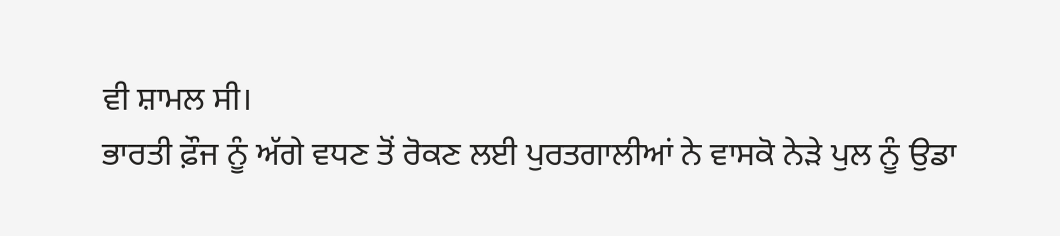ਵੀ ਸ਼ਾਮਲ ਸੀ।
ਭਾਰਤੀ ਫ਼ੌਜ ਨੂੰ ਅੱਗੇ ਵਧਣ ਤੋਂ ਰੋਕਣ ਲਈ ਪੁਰਤਗਾਲੀਆਂ ਨੇ ਵਾਸਕੋ ਨੇੜੇ ਪੁਲ ਨੂੰ ਉਡਾ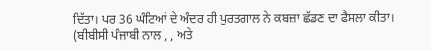ਦਿੱਤਾ। ਪਰ 36 ਘੰਟਿਆਂ ਦੇ ਅੰਦਰ ਹੀ ਪੁਰਤਗਾਲ ਨੇ ਕਬਜ਼ਾ ਛੱਡਣ ਦਾ ਫੈਸਲਾ ਕੀਤਾ।
(ਬੀਬੀਸੀ ਪੰਜਾਬੀ ਨਾਲ , , ਅਤੇ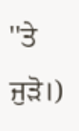''ਤੇ ਜੁੜੋ।)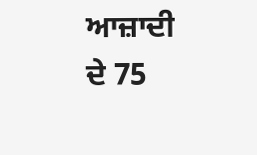ਆਜ਼ਾਦੀ ਦੇ 75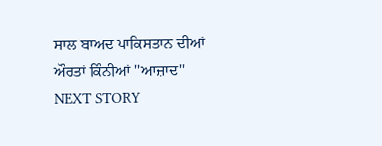ਸਾਲ ਬਾਅਦ ਪਾਕਿਸਤਾਨ ਦੀਆਂ ਔਰਤਾਂ ਕਿੰਨੀਆਂ ''ਆਜ਼ਾਦ''
NEXT STORY